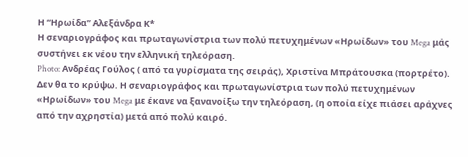Η “Ηρωίδα” Αλεξάνδρα Κ*
Η σεναριογράφος και πρωταγωνίστρια των πολύ πετυχημένων «Ηρωίδων» του Mega μάς συστήνει εκ νέου την ελληνική τηλεόραση.
Photo: Ανδρέας Γούλος ( από τα γυρίσματα της σειράς), Χριστίνα Μπράτουσκα (πορτρέτο).
Δεν θα το κρύψω. Η σεναριογράφος και πρωταγωνίστρια των πολύ πετυχημένων «Ηρωίδων» του Mega με έκανε να ξανανοίξω την τηλεόραση, (η οποία είχε πιάσει αράχνες από την αχρηστία) μετά από πολύ καιρό.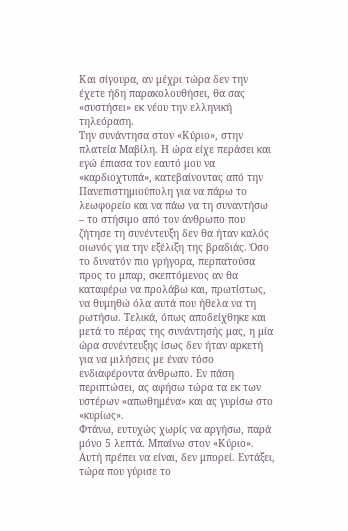Και σίγουρα, αν μέχρι τώρα δεν την έχετε ήδη παρακολουθήσει, θα σας «συστήσει» εκ νέου την ελληνική τηλεόραση.
Την συνάντησα στον «Κύριο», στην πλατεία Μαβίλη. Η ώρα είχε περάσει και εγώ έπιασα τον εαυτό μου να «καρδιοχτυπά», κατεβαίνοντας από την Πανεπιστημιούπολη για να πάρω το λεωφορείο και να πάω να τη συναντήσω – το στήσιμο από τον άνθρωπο που ζήτησε τη συνέντευξη δεν θα ήταν καλός οιωνός για την εξέλιξη της βραδιάς. Όσο το δυνατόν πιο γρήγορα, περπατούσα προς το μπαρ, σκεπτόμενος αν θα καταφέρω να προλάβω και, πρωτίστως, να θυμηθώ όλα αυτά που ήθελα να τη ρωτήσω. Τελικά, όπως αποδείχθηκε και μετά το πέρας της συνάντησής μας, η μία ώρα συνέντευξης ίσως δεν ήταν αρκετή για να μιλήσεις με έναν τόσο ενδιαφέροντα άνθρωπο. Εν πάση περιπτώσει, ας αφήσω τώρα τα εκ των υστέρων «απωθημένα» και ας γυρίσω στο «κυρίως».
Φτάνω, ευτυχώς χωρίς να αργήσω, παρά μόνο 5 λεπτά. Μπαίνω στον «Κύριο». Αυτή πρέπει να είναι, δεν μπορεί. Εντάξει, τώρα που γύρισε το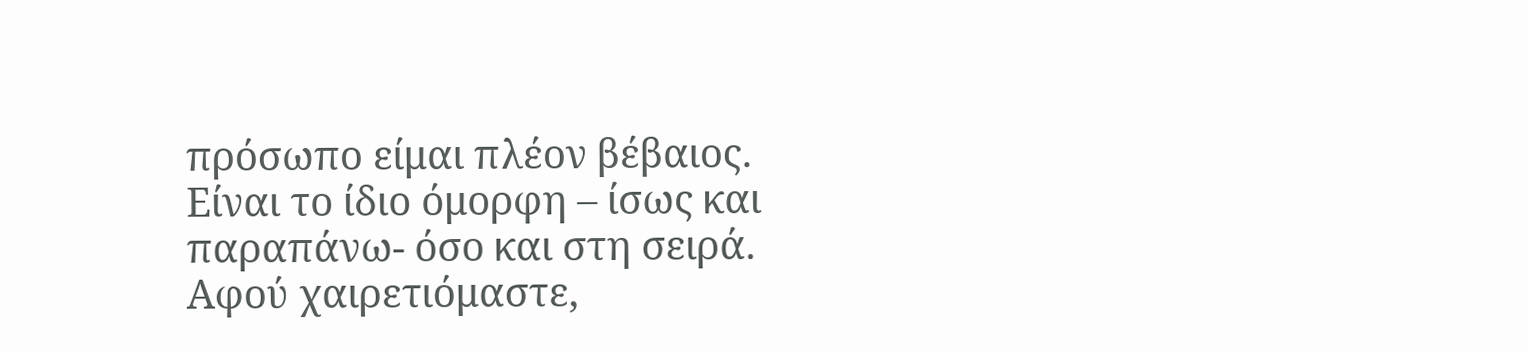πρόσωπο είμαι πλέον βέβαιος. Είναι το ίδιο όμορφη – ίσως και παραπάνω- όσο και στη σειρά. Αφού χαιρετιόμαστε,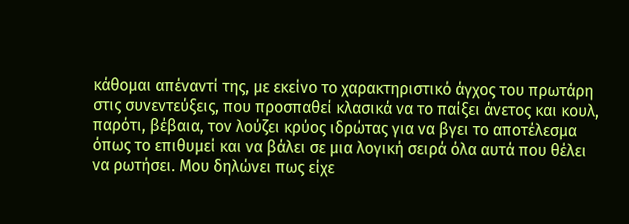κάθομαι απέναντί της, με εκείνο το χαρακτηριστικό άγχος του πρωτάρη στις συνεντεύξεις, που προσπαθεί κλασικά να το παίξει άνετος και κουλ, παρότι, βέβαια, τον λούζει κρύος ιδρώτας για να βγει το αποτέλεσμα όπως το επιθυμεί και να βάλει σε μια λογική σειρά όλα αυτά που θέλει να ρωτήσει. Μου δηλώνει πως είχε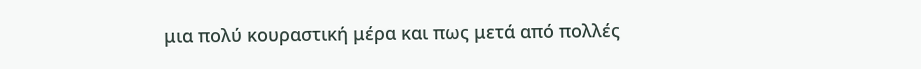μια πολύ κουραστική μέρα και πως μετά από πολλές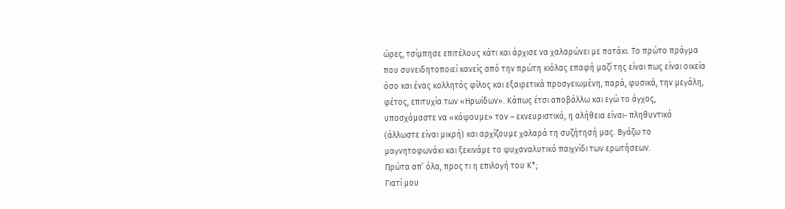ώρες, τσίμπησε επιτέλους κάτι και άρχισε να χαλαρώνει με ποτάκι. Το πρώτο πράγμα που συνειδητοποιεί κανείς από την πρώτη κιόλας επαφή μαζί της είναι πως είναι οικεία όσο και ένας κολλητός φίλος και εξαιρετικά προσγειωμένη, παρά, φυσικά, την μεγάλη, φέτος, επιτυχία των «Ηρωίδων». Κάπως έτσι αποβάλλω και εγώ το άγχος, υποσχόμαστε να «κόψουμε» τον – εκνευριστικό, η αλήθεια είναι- πληθυντικό (άλλωστε είναι μικρή) και αρχίζουμε χαλαρά τη συζήτησή μας. Βγάζω το μαγνητοφωνάκι και ξεκινάμε το ψυχαναλυτικό παιχνίδι των ερωτήσεων.
Πρώτα απ’ όλα, προς τι η επιλογή του Κ*;
Γιατί μου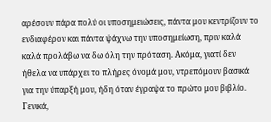αρέσουν πάρα πολύ οι υποσημειώσεις, πάντα μου κεντρίζουν το ενδιαφέρον και πάντα ψάχνω την υποσημείωση, πριν καλά καλά προλάβω να δω όλη την πρόταση. Ακόμα, γιατί δεν ήθελα να υπάρχει το πλήρες όνομά μου, ντρεπόμουν βασικά για την ύπαρξή μου, ήδη όταν έγραψα το πρώτο μου βιβλίο. Γενικά,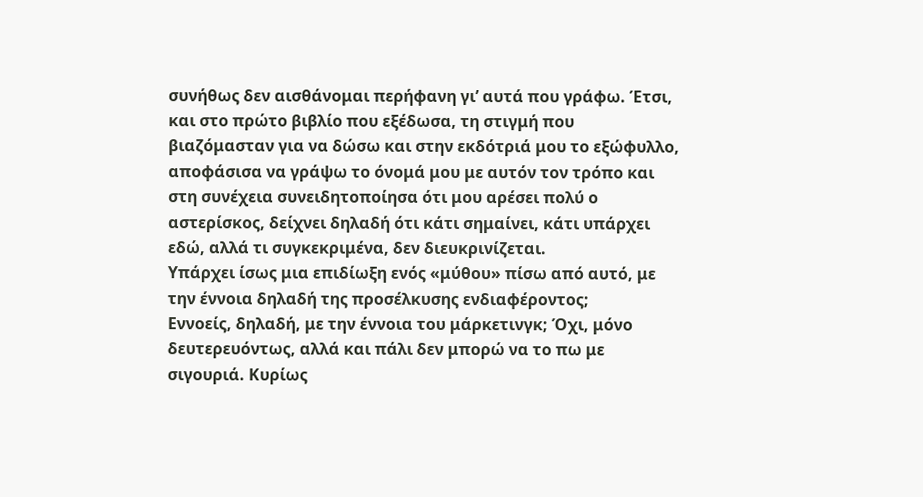συνήθως δεν αισθάνομαι περήφανη γι’ αυτά που γράφω. Έτσι, και στο πρώτο βιβλίο που εξέδωσα, τη στιγμή που βιαζόμασταν για να δώσω και στην εκδότριά μου το εξώφυλλο, αποφάσισα να γράψω το όνομά μου με αυτόν τον τρόπο και στη συνέχεια συνειδητοποίησα ότι μου αρέσει πολύ ο αστερίσκος, δείχνει δηλαδή ότι κάτι σημαίνει, κάτι υπάρχει εδώ, αλλά τι συγκεκριμένα, δεν διευκρινίζεται.
Υπάρχει ίσως μια επιδίωξη ενός «μύθου» πίσω από αυτό, με την έννοια δηλαδή της προσέλκυσης ενδιαφέροντος;
Εννοείς, δηλαδή, με την έννοια του μάρκετινγκ; Όχι, μόνο δευτερευόντως, αλλά και πάλι δεν μπορώ να το πω με σιγουριά. Κυρίως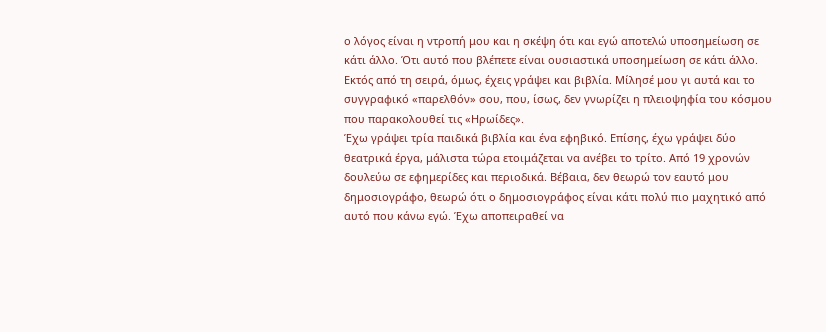ο λόγος είναι η ντροπή μου και η σκέψη ότι και εγώ αποτελώ υποσημείωση σε κάτι άλλο. Ότι αυτό που βλέπετε είναι ουσιαστικά υποσημείωση σε κάτι άλλο.
Εκτός από τη σειρά, όμως, έχεις γράψει και βιβλία. Μίλησέ μου γι αυτά και το συγγραφικό «παρελθόν» σου, που, ίσως, δεν γνωρίζει η πλειοψηφία του κόσμου που παρακολουθεί τις «Ηρωίδες».
Έχω γράψει τρία παιδικά βιβλία και ένα εφηβικό. Επίσης, έχω γράψει δύο θεατρικά έργα, μάλιστα τώρα ετοιμάζεται να ανέβει το τρίτο. Από 19 χρονών δουλεύω σε εφημερίδες και περιοδικά. Βέβαια, δεν θεωρώ τον εαυτό μου δημοσιογράφο, θεωρώ ότι ο δημοσιογράφος είναι κάτι πολύ πιο μαχητικό από αυτό που κάνω εγώ. Έχω αποπειραθεί να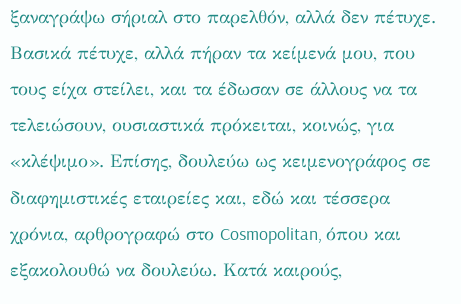ξαναγράψω σήριαλ στο παρελθόν, αλλά δεν πέτυχε. Βασικά πέτυχε, αλλά πήραν τα κείμενά μου, που τους είχα στείλει, και τα έδωσαν σε άλλους να τα τελειώσουν, ουσιαστικά πρόκειται, κοινώς, για «κλέψιμο». Επίσης, δουλεύω ως κειμενογράφος σε διαφημιστικές εταιρείες και, εδώ και τέσσερα χρόνια, αρθρογραφώ στο Cosmopolitan, όπου και εξακολουθώ να δουλεύω. Κατά καιρούς,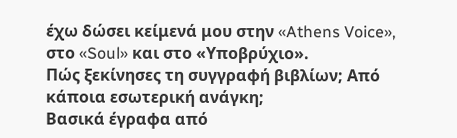έχω δώσει κείμενά μου στην «Athens Voice», στο «Soul» και στο «Υποβρύχιο».
Πώς ξεκίνησες τη συγγραφή βιβλίων; Από κάποια εσωτερική ανάγκη;
Βασικά έγραφα από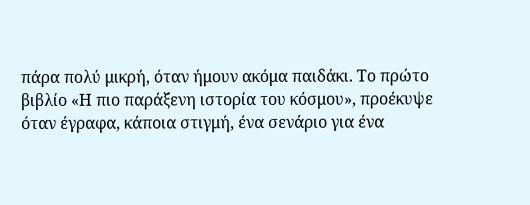πάρα πολύ μικρή, όταν ήμουν ακόμα παιδάκι. Το πρώτο βιβλίο «Η πιο παράξενη ιστορία του κόσμου», προέκυψε όταν έγραφα, κάποια στιγμή, ένα σενάριο για ένα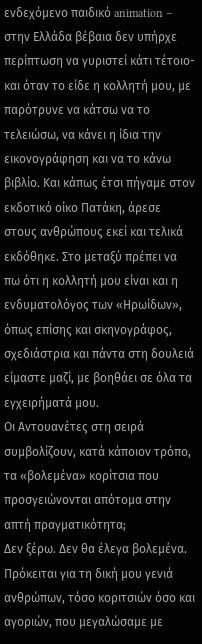ενδεχόμενο παιδικό animation – στην Ελλάδα βέβαια δεν υπήρχε περίπτωση να γυριστεί κάτι τέτοιο- και όταν το είδε η κολλητή μου, με παρότρυνε να κάτσω να το τελειώσω, να κάνει η ίδια την εικονογράφηση και να το κάνω βιβλίο. Και κάπως έτσι πήγαμε στον εκδοτικό οίκο Πατάκη, άρεσε στους ανθρώπους εκεί και τελικά εκδόθηκε. Στο μεταξύ πρέπει να πω ότι η κολλητή μου είναι και η ενδυματολόγος των «Ηρωίδων», όπως επίσης και σκηνογράφος, σχεδιάστρια και πάντα στη δουλειά είμαστε μαζί, με βοηθάει σε όλα τα εγχειρήματά μου.
Οι Αντουανέτες στη σειρά συμβολίζουν, κατά κάποιον τρόπο, τα «βολεμένα» κορίτσια που προσγειώνονται απότομα στην απτή πραγματικότητα;
Δεν ξέρω. Δεν θα έλεγα βολεμένα. Πρόκειται για τη δική μου γενιά ανθρώπων, τόσο κοριτσιών όσο και αγοριών, που μεγαλώσαμε με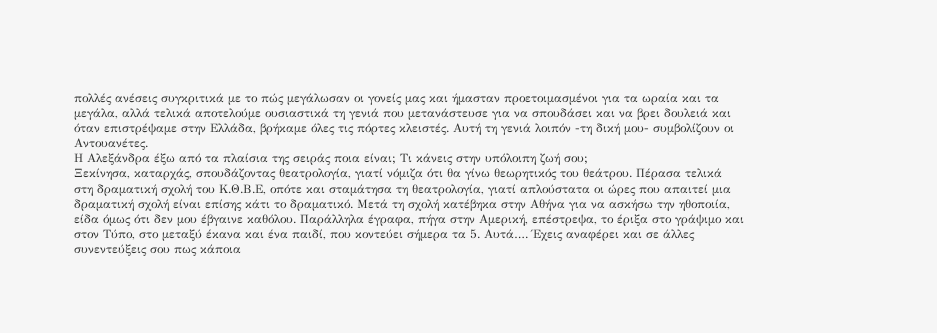πολλές ανέσεις συγκριτικά με το πώς μεγάλωσαν οι γονείς μας και ήμασταν προετοιμασμένοι για τα ωραία και τα μεγάλα, αλλά τελικά αποτελούμε ουσιαστικά τη γενιά που μετανάστευσε για να σπουδάσει και να βρει δουλειά και όταν επιστρέψαμε στην Ελλάδα, βρήκαμε όλες τις πόρτες κλειστές. Αυτή τη γενιά λοιπόν -τη δική μου- συμβολίζουν οι Αντουανέτες.
Η Αλεξάνδρα έξω από τα πλαίσια της σειράς ποια είναι; Τι κάνεις στην υπόλοιπη ζωή σου;
Ξεκίνησα, καταρχάς, σπουδάζοντας θεατρολογία, γιατί νόμιζα ότι θα γίνω θεωρητικός του θεάτρου. Πέρασα τελικά στη δραματική σχολή του Κ.Θ.Β.Ε, οπότε και σταμάτησα τη θεατρολογία, γιατί απλούστατα οι ώρες που απαιτεί μια δραματική σχολή είναι επίσης κάτι το δραματικό. Μετά τη σχολή κατέβηκα στην Αθήνα για να ασκήσω την ηθοποιία, είδα όμως ότι δεν μου έβγαινε καθόλου. Παράλληλα έγραφα, πήγα στην Αμερική, επέστρεψα, το έριξα στο γράψιμο και στον Τύπο, στο μεταξύ έκανα και ένα παιδί, που κοντεύει σήμερα τα 5. Αυτά…. Έχεις αναφέρει και σε άλλες συνεντεύξεις σου πως κάποια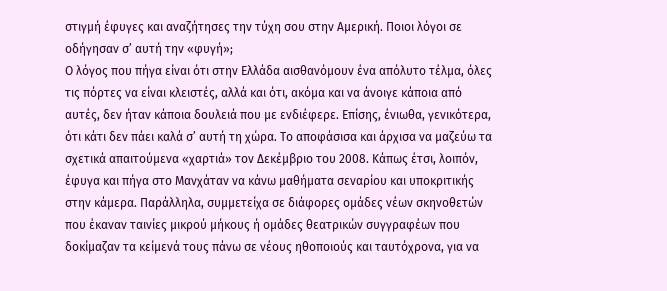στιγμή έφυγες και αναζήτησες την τύχη σου στην Αμερική. Ποιοι λόγοι σε οδήγησαν σ’ αυτή την «φυγή»;
Ο λόγος που πήγα είναι ότι στην Ελλάδα αισθανόμουν ένα απόλυτο τέλμα, όλες τις πόρτες να είναι κλειστές, αλλά και ότι, ακόμα και να άνοιγε κάποια από αυτές, δεν ήταν κάποια δουλειά που με ενδιέφερε. Επίσης, ένιωθα, γενικότερα, ότι κάτι δεν πάει καλά σ’ αυτή τη χώρα. Το αποφάσισα και άρχισα να μαζεύω τα σχετικά απαιτούμενα «χαρτιά» τον Δεκέμβριο του 2008. Κάπως έτσι, λοιπόν, έφυγα και πήγα στο Μανχάταν να κάνω μαθήματα σεναρίου και υποκριτικής στην κάμερα. Παράλληλα, συμμετείχα σε διάφορες ομάδες νέων σκηνοθετών που έκαναν ταινίες μικρού μήκους ή ομάδες θεατρικών συγγραφέων που δοκίμαζαν τα κείμενά τους πάνω σε νέους ηθοποιούς και ταυτόχρονα, για να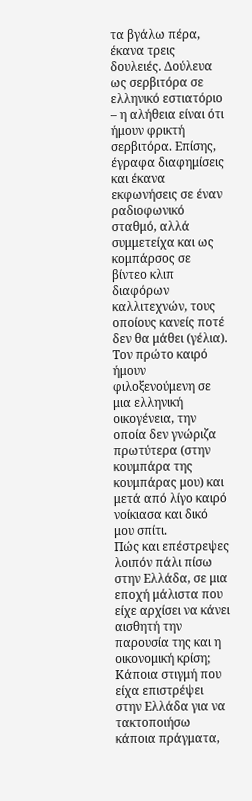τα βγάλω πέρα, έκανα τρεις δουλειές. Δούλευα ως σερβιτόρα σε ελληνικό εστιατόριο – η αλήθεια είναι ότι ήμουν φρικτή σερβιτόρα. Επίσης, έγραφα διαφημίσεις και έκανα εκφωνήσεις σε έναν ραδιοφωνικό σταθμό, αλλά συμμετείχα και ως κομπάρσος σε βίντεο κλιπ διαφόρων καλλιτεχνών, τους οποίους κανείς ποτέ δεν θα μάθει (γέλια). Τον πρώτο καιρό ήμουν φιλοξενούμενη σε μια ελληνική οικογένεια, την οποία δεν γνώριζα πρωτύτερα (στην κουμπάρα της κουμπάρας μου) και μετά από λίγο καιρό νοίκιασα και δικό μου σπίτι.
Πώς και επέστρεψες λοιπόν πάλι πίσω στην Ελλάδα, σε μια εποχή μάλιστα που είχε αρχίσει να κάνει αισθητή την παρουσία της και η οικονομική κρίση;
Κάποια στιγμή που είχα επιστρέψει στην Ελλάδα για να τακτοποιήσω κάποια πράγματα,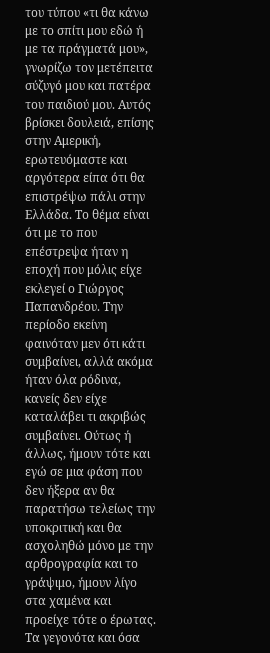του τύπου «τι θα κάνω με το σπίτι μου εδώ ή με τα πράγματά μου», γνωρίζω τον μετέπειτα σύζυγό μου και πατέρα του παιδιού μου. Αυτός βρίσκει δουλειά, επίσης στην Αμερική, ερωτευόμαστε και αργότερα είπα ότι θα επιστρέψω πάλι στην Ελλάδα. Το θέμα είναι ότι με το που επέστρεψα ήταν η εποχή που μόλις είχε εκλεγεί ο Γιώργος Παπανδρέου. Την περίοδο εκείνη φαινόταν μεν ότι κάτι συμβαίνει, αλλά ακόμα ήταν όλα ρόδινα, κανείς δεν είχε καταλάβει τι ακριβώς συμβαίνει. Ούτως ή άλλως, ήμουν τότε και εγώ σε μια φάση που δεν ήξερα αν θα παρατήσω τελείως την υποκριτική και θα ασχοληθώ μόνο με την αρθρογραφία και το γράψιμο, ήμουν λίγο στα χαμένα και προείχε τότε ο έρωτας.
Τα γεγονότα και όσα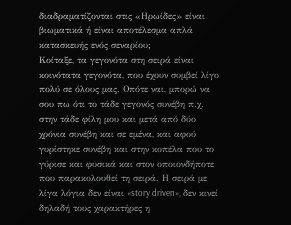διαδραματίζονται στις «Ηρωίδες» είναι βιωματικά ή είναι αποτέλεσμα απλά κατασκευής ενός σεναρίου;
Κοίταξε, τα γεγονότα στη σειρά είναι κοινότατα γεγονότα, που έχουν συμβεί λίγο πολύ σε όλους μας. Οπότε ναι, μπορώ να σου πω ότι το τάδε γεγονός συνέβη π.χ. στην τάδε φίλη μου και μετά από δύο χρόνια συνέβη και σε εμένα, και αφού γυρίστηκε συνέβη και στην κοπέλα που το γύρισε και φυσικά και στον οποιονδήποτε που παρακολουθεί τη σειρά. Η σειρά με λίγα λόγια δεν είναι «story driven», δεν κινεί δηλαδή τους χαρακτήρες η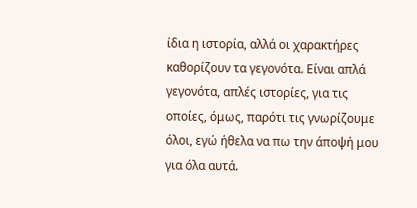ίδια η ιστορία, αλλά οι χαρακτήρες καθορίζουν τα γεγονότα. Είναι απλά γεγονότα, απλές ιστορίες, για τις οποίες, όμως, παρότι τις γνωρίζουμε όλοι, εγώ ήθελα να πω την άποψή μου για όλα αυτά.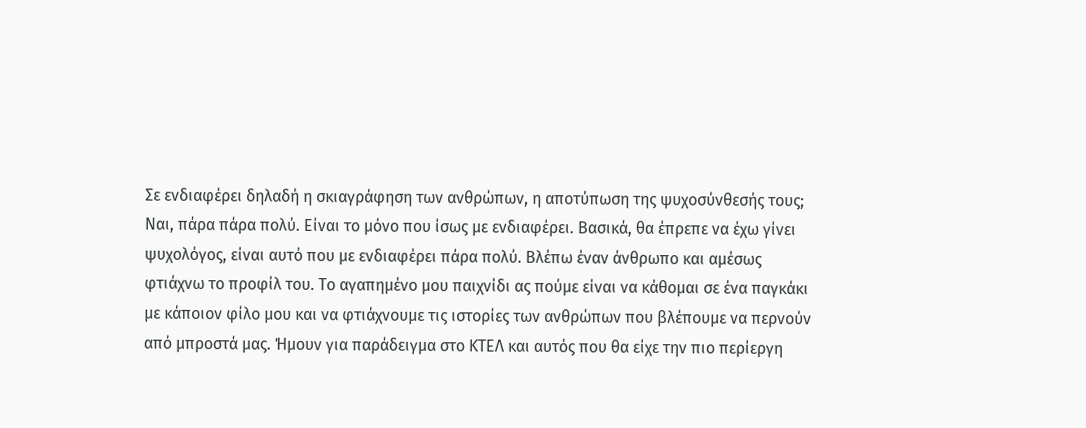Σε ενδιαφέρει δηλαδή η σκιαγράφηση των ανθρώπων, η αποτύπωση της ψυχοσύνθεσής τους;
Ναι, πάρα πάρα πολύ. Είναι το μόνο που ίσως με ενδιαφέρει. Βασικά, θα έπρεπε να έχω γίνει ψυχολόγος, είναι αυτό που με ενδιαφέρει πάρα πολύ. Βλέπω έναν άνθρωπο και αμέσως φτιάχνω το προφίλ του. Το αγαπημένο μου παιχνίδι ας πούμε είναι να κάθομαι σε ένα παγκάκι με κάποιον φίλο μου και να φτιάχνουμε τις ιστορίες των ανθρώπων που βλέπουμε να περνούν από μπροστά μας. Ήμουν για παράδειγμα στο ΚΤΕΛ και αυτός που θα είχε την πιο περίεργη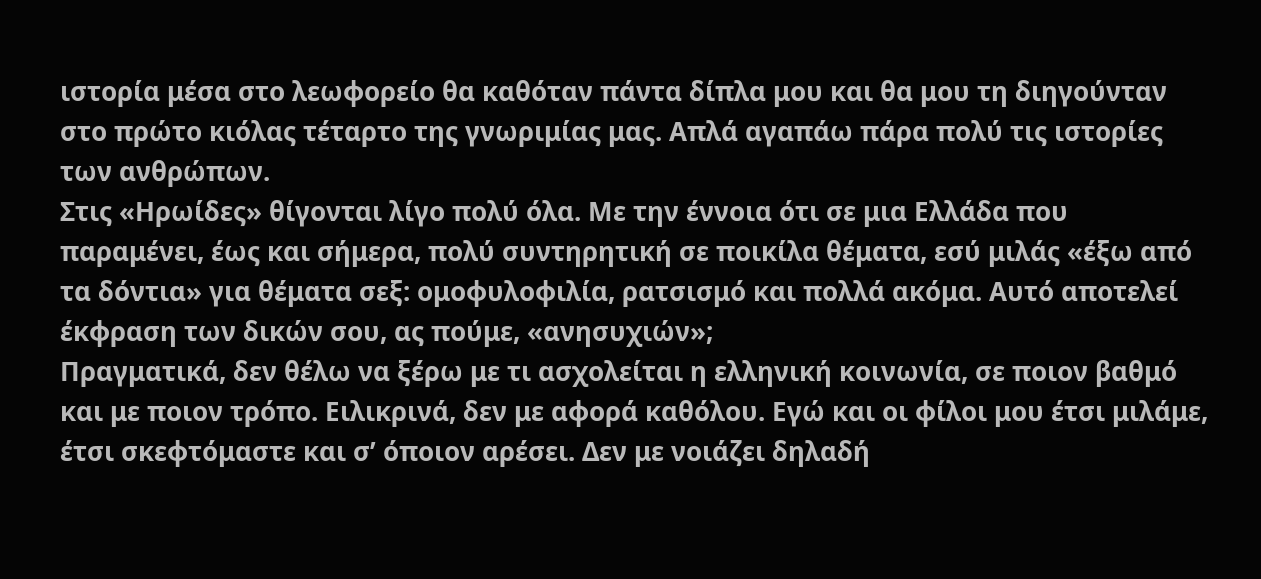ιστορία μέσα στο λεωφορείο θα καθόταν πάντα δίπλα μου και θα μου τη διηγούνταν στο πρώτο κιόλας τέταρτο της γνωριμίας μας. Απλά αγαπάω πάρα πολύ τις ιστορίες των ανθρώπων.
Στις «Ηρωίδες» θίγονται λίγο πολύ όλα. Με την έννοια ότι σε μια Ελλάδα που παραμένει, έως και σήμερα, πολύ συντηρητική σε ποικίλα θέματα, εσύ μιλάς «έξω από τα δόντια» για θέματα σεξ: ομοφυλοφιλία, ρατσισμό και πολλά ακόμα. Αυτό αποτελεί έκφραση των δικών σου, ας πούμε, «ανησυχιών»;
Πραγματικά, δεν θέλω να ξέρω με τι ασχολείται η ελληνική κοινωνία, σε ποιον βαθμό και με ποιον τρόπο. Ειλικρινά, δεν με αφορά καθόλου. Εγώ και οι φίλοι μου έτσι μιλάμε, έτσι σκεφτόμαστε και σ’ όποιον αρέσει. Δεν με νοιάζει δηλαδή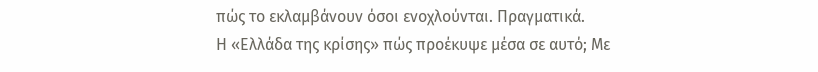πώς το εκλαμβάνουν όσοι ενοχλούνται. Πραγματικά.
Η «Ελλάδα της κρίσης» πώς προέκυψε μέσα σε αυτό; Με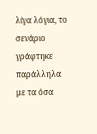λίγα λόγια, το σενάριο γράφτηκε παράλληλα με τα όσα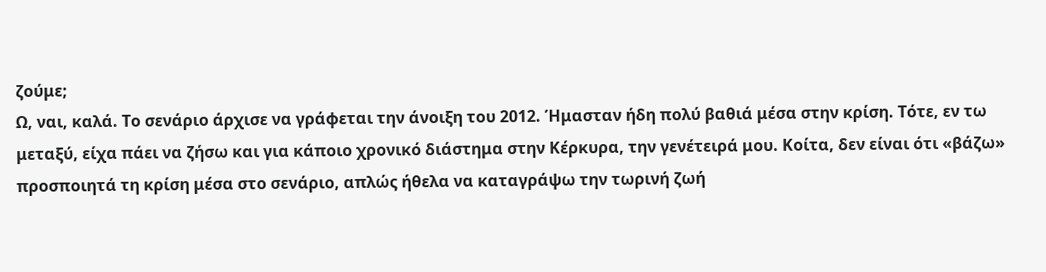ζούμε;
Ω, ναι, καλά. Το σενάριο άρχισε να γράφεται την άνοιξη του 2012. Ήμασταν ήδη πολύ βαθιά μέσα στην κρίση. Τότε, εν τω μεταξύ, είχα πάει να ζήσω και για κάποιο χρονικό διάστημα στην Κέρκυρα, την γενέτειρά μου. Κοίτα, δεν είναι ότι «βάζω» προσποιητά τη κρίση μέσα στο σενάριο, απλώς ήθελα να καταγράψω την τωρινή ζωή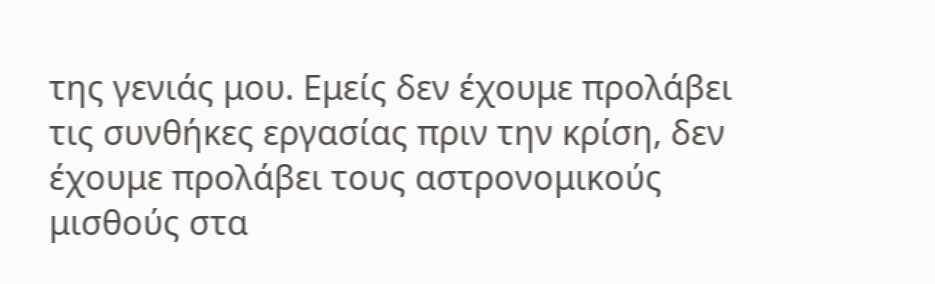της γενιάς μου. Εμείς δεν έχουμε προλάβει τις συνθήκες εργασίας πριν την κρίση, δεν έχουμε προλάβει τους αστρονομικούς μισθούς στα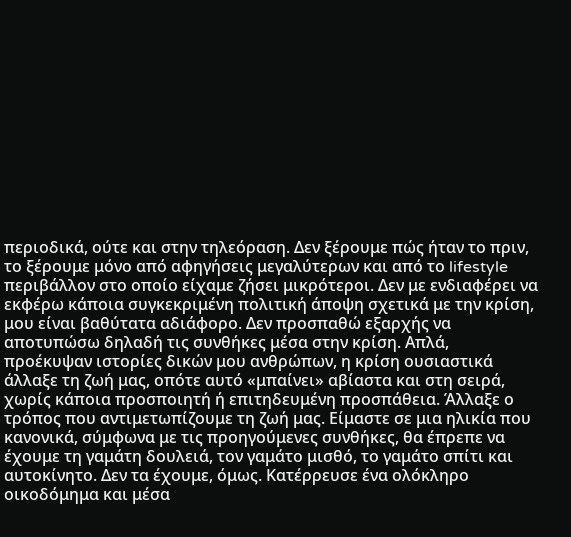περιοδικά, ούτε και στην τηλεόραση. Δεν ξέρουμε πώς ήταν το πριν, το ξέρουμε μόνο από αφηγήσεις μεγαλύτερων και από το lifestyle περιβάλλον στο οποίο είχαμε ζήσει μικρότεροι. Δεν με ενδιαφέρει να εκφέρω κάποια συγκεκριμένη πολιτική άποψη σχετικά με την κρίση, μου είναι βαθύτατα αδιάφορο. Δεν προσπαθώ εξαρχής να αποτυπώσω δηλαδή τις συνθήκες μέσα στην κρίση. Απλά, προέκυψαν ιστορίες δικών μου ανθρώπων, η κρίση ουσιαστικά άλλαξε τη ζωή μας, οπότε αυτό «μπαίνει» αβίαστα και στη σειρά, χωρίς κάποια προσποιητή ή επιτηδευμένη προσπάθεια. Άλλαξε ο τρόπος που αντιμετωπίζουμε τη ζωή μας. Είμαστε σε μια ηλικία που κανονικά, σύμφωνα με τις προηγούμενες συνθήκες, θα έπρεπε να έχουμε τη γαμάτη δουλειά, τον γαμάτο μισθό, το γαμάτο σπίτι και αυτοκίνητο. Δεν τα έχουμε, όμως. Κατέρρευσε ένα ολόκληρο οικοδόμημα και μέσα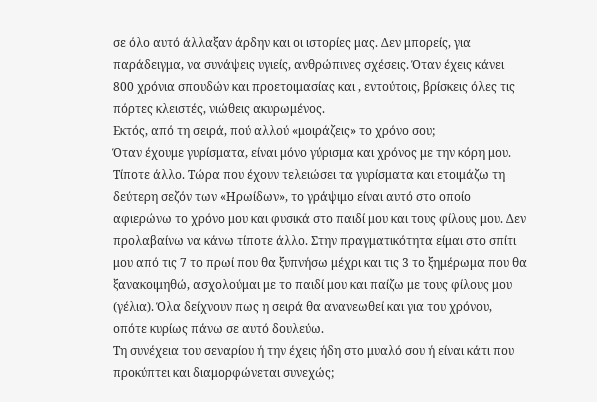σε όλο αυτό άλλαξαν άρδην και οι ιστορίες μας. Δεν μπορείς, για παράδειγμα, να συνάψεις υγιείς, ανθρώπινες σχέσεις. Όταν έχεις κάνει 800 χρόνια σπουδών και προετοιμασίας και , εντούτοις, βρίσκεις όλες τις πόρτες κλειστές, νιώθεις ακυρωμένος.
Εκτός, από τη σειρά, πού αλλού «μοιράζεις» το χρόνο σου;
Όταν έχουμε γυρίσματα, είναι μόνο γύρισμα και χρόνος με την κόρη μου. Τίποτε άλλο. Τώρα που έχουν τελειώσει τα γυρίσματα και ετοιμάζω τη δεύτερη σεζόν των «Ηρωίδων», το γράψιμο είναι αυτό στο οποίο αφιερώνω το χρόνο μου και φυσικά στο παιδί μου και τους φίλους μου. Δεν προλαβαίνω να κάνω τίποτε άλλο. Στην πραγματικότητα είμαι στο σπίτι μου από τις 7 το πρωί που θα ξυπνήσω μέχρι και τις 3 το ξημέρωμα που θα ξανακοιμηθώ, ασχολούμαι με το παιδί μου και παίζω με τους φίλους μου (γέλια). Όλα δείχνουν πως η σειρά θα ανανεωθεί και για του χρόνου, οπότε κυρίως πάνω σε αυτό δουλεύω.
Τη συνέχεια του σεναρίου ή την έχεις ήδη στο μυαλό σου ή είναι κάτι που προκύπτει και διαμορφώνεται συνεχώς;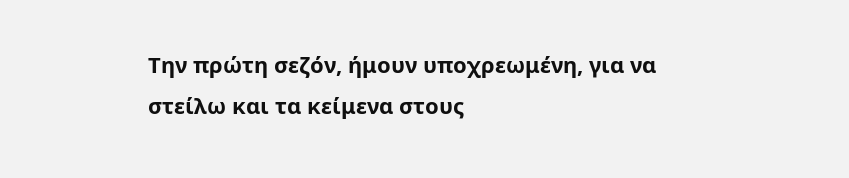Την πρώτη σεζόν, ήμουν υποχρεωμένη, για να στείλω και τα κείμενα στους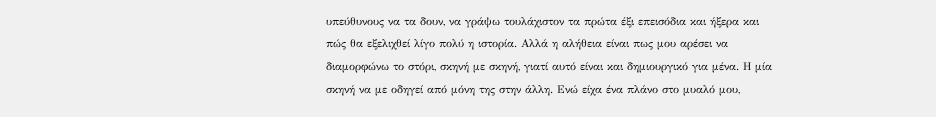υπεύθυνους να τα δουν, να γράψω τουλάχιστον τα πρώτα έξι επεισόδια και ήξερα και πώς θα εξελιχθεί λίγο πολύ η ιστορία. Αλλά η αλήθεια είναι πως μου αρέσει να διαμορφώνω το στόρι, σκηνή με σκηνή, γιατί αυτό είναι και δημιουργικό για μένα. Η μία σκηνή να με οδηγεί από μόνη της στην άλλη. Ενώ είχα ένα πλάνο στο μυαλό μου,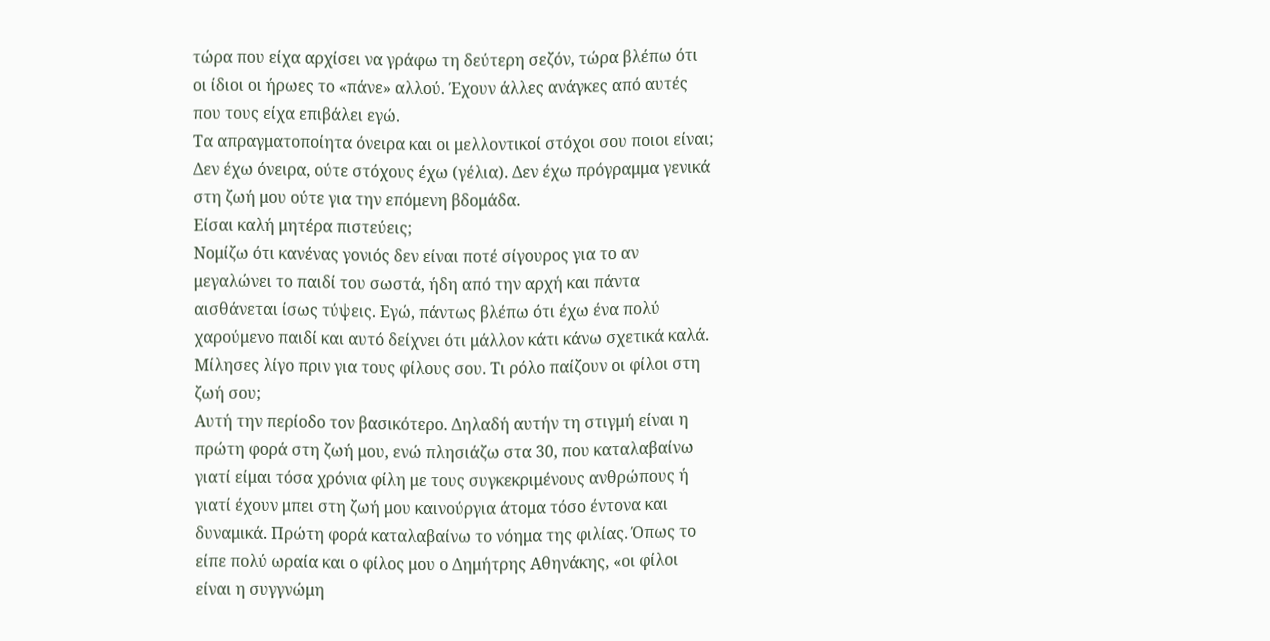τώρα που είχα αρχίσει να γράφω τη δεύτερη σεζόν, τώρα βλέπω ότι οι ίδιοι οι ήρωες το «πάνε» αλλού. Έχουν άλλες ανάγκες από αυτές που τους είχα επιβάλει εγώ.
Τα απραγματοποίητα όνειρα και οι μελλοντικοί στόχοι σου ποιοι είναι;
Δεν έχω όνειρα, ούτε στόχους έχω (γέλια). Δεν έχω πρόγραμμα γενικά στη ζωή μου ούτε για την επόμενη βδομάδα.
Είσαι καλή μητέρα πιστεύεις;
Νομίζω ότι κανένας γονιός δεν είναι ποτέ σίγουρος για το αν μεγαλώνει το παιδί του σωστά, ήδη από την αρχή και πάντα αισθάνεται ίσως τύψεις. Εγώ, πάντως βλέπω ότι έχω ένα πολύ χαρούμενο παιδί και αυτό δείχνει ότι μάλλον κάτι κάνω σχετικά καλά.
Μίλησες λίγο πριν για τους φίλους σου. Τι ρόλο παίζουν οι φίλοι στη ζωή σου;
Αυτή την περίοδο τον βασικότερο. Δηλαδή αυτήν τη στιγμή είναι η πρώτη φορά στη ζωή μου, ενώ πλησιάζω στα 30, που καταλαβαίνω γιατί είμαι τόσα χρόνια φίλη με τους συγκεκριμένους ανθρώπους ή γιατί έχουν μπει στη ζωή μου καινούργια άτομα τόσο έντονα και δυναμικά. Πρώτη φορά καταλαβαίνω το νόημα της φιλίας. Όπως το είπε πολύ ωραία και ο φίλος μου ο Δημήτρης Αθηνάκης, «οι φίλοι είναι η συγγνώμη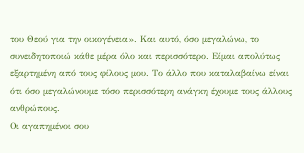του Θεού για την οικογένεια». Και αυτό, όσο μεγαλώνω, το συνειδητοποιώ κάθε μέρα όλο και περισσότερο. Είμαι απολύτως εξαρτημένη από τους φίλους μου. Το άλλο που καταλαβαίνω είναι ότι όσο μεγαλώνουμε τόσο περισσότερη ανάγκη έχουμε τους άλλους ανθρώπους.
Οι αγαπημένοι σου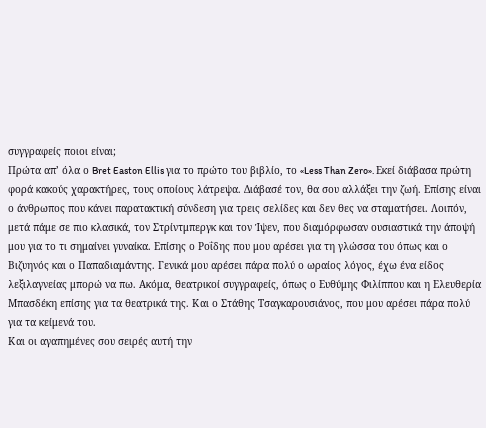συγγραφείς ποιοι είναι;
Πρώτα απ’ όλα ο Bret Easton Ellis για το πρώτο του βιβλίο, το «Less Than Zero». Εκεί διάβασα πρώτη φορά κακούς χαρακτήρες, τους οποίους λάτρεψα. Διάβασέ τον, θα σου αλλάξει την ζωή. Επίσης είναι ο άνθρωπος που κάνει παρατακτική σύνδεση για τρεις σελίδες και δεν θες να σταματήσει. Λοιπόν, μετά πάμε σε πιο κλασικά, τον Στρίντμπεργκ και τον Ίψεν, που διαμόρφωσαν ουσιαστικά την άποψή μου για το τι σημαίνει γυναίκα. Επίσης ο Ροΐδης που μου αρέσει για τη γλώσσα του όπως και ο Βιζυηνός και ο Παπαδιαμάντης. Γενικά μου αρέσει πάρα πολύ ο ωραίος λόγος, έχω ένα είδος λεξιλαγνείας μπορώ να πω. Ακόμα, θεατρικοί συγγραφείς, όπως ο Ευθύμης Φιλίππου και η Ελευθερία Μπασδέκη επίσης για τα θεατρικά της. Και ο Στάθης Τσαγκαρουσιάνος, που μου αρέσει πάρα πολύ για τα κείμενά του.
Και οι αγαπημένες σου σειρές αυτή την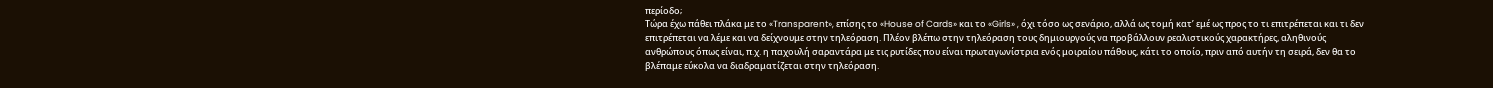περίοδο;
Τώρα έχω πάθει πλάκα με το «Transparent», επίσης το «House of Cards» και το «Girls» , όχι τόσο ως σενάριο, αλλά ως τομή κατ’ εμέ ως προς το τι επιτρέπεται και τι δεν επιτρέπεται να λέμε και να δείχνουμε στην τηλεόραση. Πλέον βλέπω στην τηλεόραση τους δημιουργούς να προβάλλουν ρεαλιστικούς χαρακτήρες, αληθινούς ανθρώπους όπως είναι, π.χ. η παχουλή σαραντάρα με τις ρυτίδες που είναι πρωταγωνίστρια ενός μοιραίου πάθους, κάτι το οποίο, πριν από αυτήν τη σειρά, δεν θα το βλέπαμε εύκολα να διαδραματίζεται στην τηλεόραση.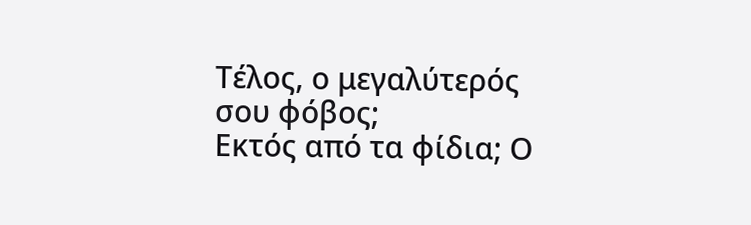Τέλος, ο μεγαλύτερός σου φόβος;
Εκτός από τα φίδια; Ο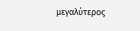μεγαλύτερος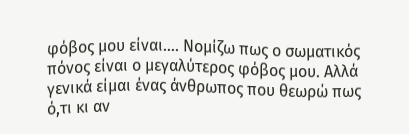φόβος μου είναι…. Νομίζω πως ο σωματικός πόνος είναι ο μεγαλύτερος φόβος μου. Αλλά γενικά είμαι ένας άνθρωπος που θεωρώ πως ό,τι κι αν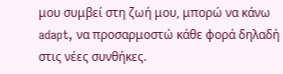μου συμβεί στη ζωή μου, μπορώ να κάνω adapt, να προσαρμοστώ κάθε φορά δηλαδή στις νέες συνθήκες.